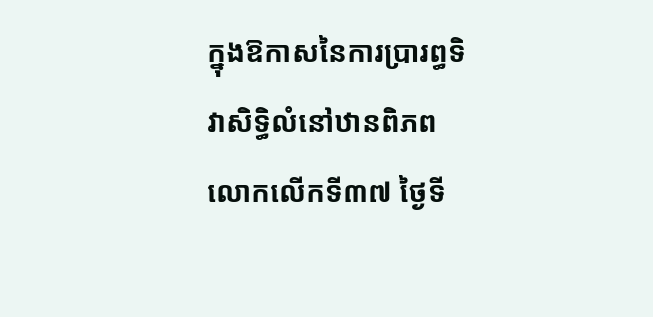ក្នុងឱកាសនៃការប្រារព្ធទិវាសិទិ្ធលំនៅឋានពិភពលោកលើកទី៣៧ ថ្ងៃទី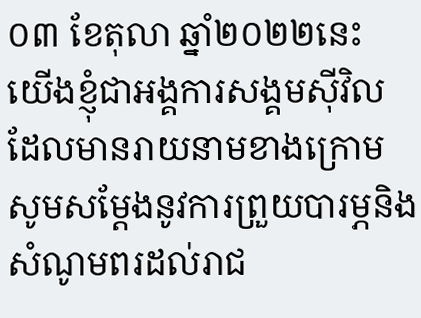០៣ ខែតុលា ឆ្នាំ២០២២នេះ យើងខ្ញុំជាអង្គការសង្គមស៊ីវិលដែលមានរាយនាមខាងក្រោម សូមសម្តែងនូវការព្រួយបារម្ភនិងសំណូមពរដល់រាជ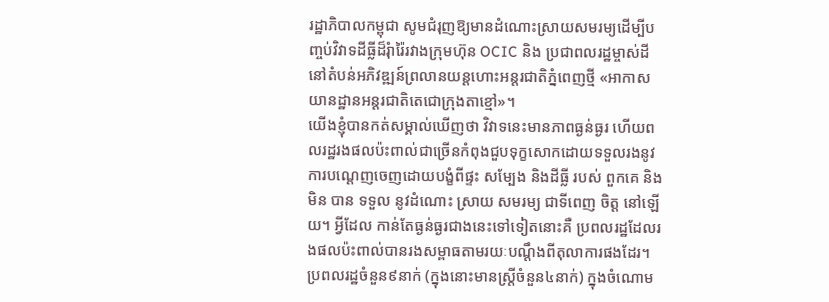រដ្ឋាភិបាលកម្ពុជា សូមជំរុញឱ្យមានដំណោះស្រាយសមរម្យដើម្បីបញ្ចប់វិវាទដីធ្លីដ៏រុំារ៉ៃរវាងក្រុមហ៊ុន OCIC និង ប្រជាពលរដ្ឋម្ចាស់ដីនៅតំបន់អភិវឌ្ឍន៍ព្រលានយន្តហោះអន្តរជាតិភ្នំពេញថ្មី «អាកាសយានដ្ឋានអន្តរជាតិតេជោក្រុងតាខ្មៅ»។
យើងខ្ញុំបានកត់សម្គាល់ឃើញថា វិវាទនេះមានភាពធ្ងន់ធ្ងរ ហើយពលរដ្ឋរងផលប៉ះពាល់ជាច្រើនកំពុងជួបទុក្ខសោកដោយទទួលរងនូវការបណ្តេញចេញដោយបង្ខំពីផ្ទះ សម្បែង និងដីធ្លី របស់ ពួកគេ និងមិន បាន ទទួល នូវដំណោះ ស្រាយ សមរម្យ ជាទីពេញ ចិត្ត នៅឡើយ។ អ្វីដែល កាន់តែធ្ងន់ធ្ងរជាងនេះទៅទៀតនោះគឺ ប្រពលរដ្ឋដែលរងផលប៉ះពាល់បានរងសម្ពាធតាមរយៈបណ្តឹងពីតុលាការផងដែរ។ ប្រពលរដ្ឋចំនួន៩នាក់ (ក្នុងនោះមានស្រ្តីចំនួន៤នាក់) ក្នុងចំណោម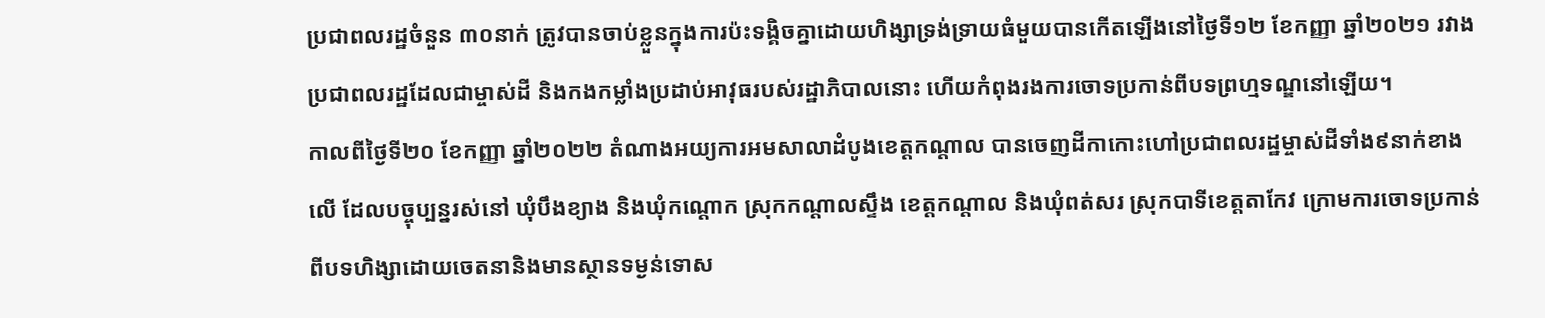ប្រជាពលរដ្ឋចំនួន ៣០នាក់ ត្រូវបានចាប់ខ្លួនក្នុងការប៉ះទង្គិចគ្នាដោយហិង្សាទ្រង់ទ្រាយធំមួយបានកើតឡើងនៅថ្ងៃទី១២ ខែកញ្ញា ឆ្នាំ២០២១ រវាងប្រជាពលរដ្ឋដែលជាម្ចាស់ដី និងកងកម្លាំងប្រដាប់អាវុធរបស់រដ្ឋាភិបាលនោះ ហើយកំពុងរងការចោទប្រកាន់ពីបទព្រហ្មទណ្ឌនៅឡើយ។
កាលពីថ្ងៃទី២០ ខែកញ្ញា ឆ្នាំ២០២២ តំណាងអយ្យការអមសាលាដំបូងខេត្តកណ្តាល បានចេញដីកាកោះហៅប្រជាពលរដ្ឋម្ចាស់ដីទាំង៩នាក់ខាងលើ ដែលបច្ចុប្បន្នរស់នៅ ឃុំបឹងខ្យាង និងឃុំកណ្តោក ស្រុកកណ្តាលស្ទឹង ខេត្តកណ្តាល និងឃុំពត់សរ ស្រុកបាទីខេត្តតាកែវ ក្រោមការចោទប្រកាន់ពីបទហិង្សាដោយចេតនានិងមានស្ថានទម្ងន់ទោស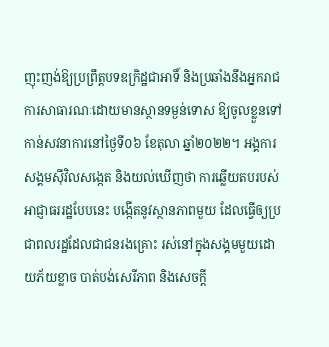ញុះញង់ឱ្យប្រព្រឹត្តបទឧក្រិដ្ឋជាអាទិ៍ និងប្រឆាំងនឹងអ្នករាជការសាធារណៈដោយមានស្ថានទម្ងន់ទោស ឱ្យចូលខ្លួនទៅកាន់សវនាការនៅថ្ងៃទី០៦ ខែតុលា ឆ្នាំ២០២២។ អង្គការសង្គមស៊ីវិលសង្កេត និងយល់ឃើញថា ការឆ្លើយតបរបស់អាជ្ញាធររដ្ឋបែបនេះ បង្កើតនូវស្ថានភាពមួយ ដែលធ្វើឲ្យប្រជាពលរដ្ឋដែលជាជនរងគ្រោះ រស់នៅក្នុងសង្គមមួយដោយភ័យខ្លាច បាត់បង់សេរីភាព និងសេចក្តី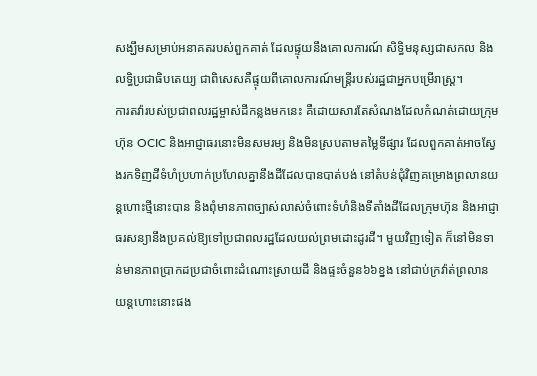សង្ឃឹមសម្រាប់អនាគតរបស់ពួកគាត់ ដែលផ្ទុយនឹងគោលការណ៍ សិទិ្ធមនុស្សជាសកល និងលទ្ធិប្រជាធិបតេយ្យ ជាពិសេសគឺផ្ទុយពីគោលការណ៍មន្ត្រីរបស់រដ្ឋជាអ្នកបម្រើរាស្ត្រ។
ការតវ៉ារបស់ប្រជាពលរដ្ឋម្ចាស់ដីកន្លងមកនេះ គឺដោយសារតែសំណងដែលកំណត់ដោយក្រុមហ៊ុន OCIC និងអាជ្ញាធរនោះមិនសមរម្យ និងមិនស្របតាមតម្លៃទីផ្សារ ដែលពួកគាត់អាចស្វែងរកទិញដីទំហំប្រហាក់ប្រហែលគ្នានឹងដីដែលបានបាត់បង់ នៅតំបន់ជុំវិញគម្រោងព្រលានយន្តហោះថ្មីនោះបាន និងពុំមានភាពច្បាស់លាស់ចំពោះទំហំនិងទីតាំងដីដែលក្រុមហ៊ុន និងអាជ្ញាធរសន្យានឹងប្រគល់ឱ្យទៅប្រជាពលរដ្ឋដែលយល់ព្រមដោះដូរដី។ មួយវិញទៀត ក៏នៅមិនទាន់មានភាពប្រាកដប្រជាចំពោះដំណោះស្រាយដី និងផ្ទះចំនួន៦៦ខ្នង នៅជាប់ក្រវ៉ាត់ព្រលានយន្តហោះនោះផង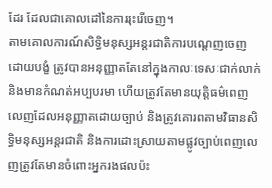ដែរ ដែលជាគោលដៅនៃការរុះរើចេញ។
តាមគោលការណ៍សិទ្ធិមនុស្សអន្តរជាតិការបណ្តេញចេញដោយបង្ខំ ត្រូវបានអនុញ្ញាតតែនៅក្នុងកាលៈទេសៈជាក់លាក់និងមានកំណត់អប្បបរមា ហើយត្រូវតែមានយុត្តិធម៌ពេញលេញដែលអនុញ្ញាតដោយច្បាប់ និងត្រូវគោរពតាមវិធានសិទិ្ធមនុស្សអន្តរជាតិ និងការដោះស្រាយតាមផ្លូវច្បាប់ពេញលេញត្រូវតែមានចំពោះអ្នករងផលប៉ះ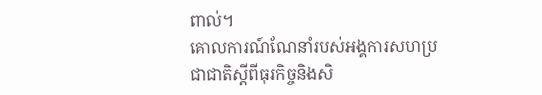ពាល់។
គោលការណ៍ណែនាំរបស់អង្គការសហប្រជាជាតិស្តីពីធុរកិច្ចនិងសិ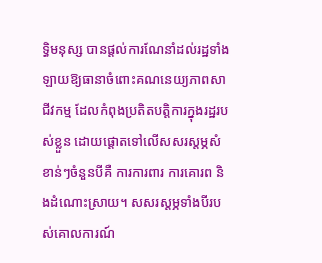ទ្ធិមនុស្ស បានផ្តល់ការណែនាំដល់រដ្ឋទាំង ឡាយឱ្យធានាចំពោះគណនេយ្យភាពសាជីវកម្ម ដែលកំពុងប្រតិតបត្តិការក្នុងរដ្ឋរបស់ខ្លួន ដោយផ្តោតទៅលើសសរស្តម្ភសំខាន់ៗចំនួនបីគឺ ការការពារ ការគោរព និងដំណោះស្រាយ។ សសរស្តម្ភទាំងបីរបស់គោលការណ៍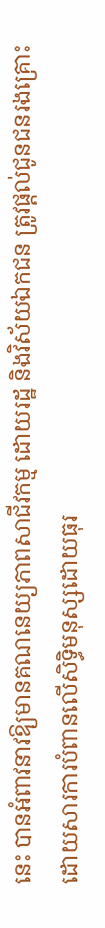នេះ បានអំពាវនាវឱ្យមានគណនេយ្យភាពសាជីវកម្ម ដោយរដ្ឋ និងវិស័យឯកជន ត្រូវផ្តល់ជូនជនរងគ្រោះដោយសារការបំពានលើសិទ្ធិមនុស្សដោយធុរ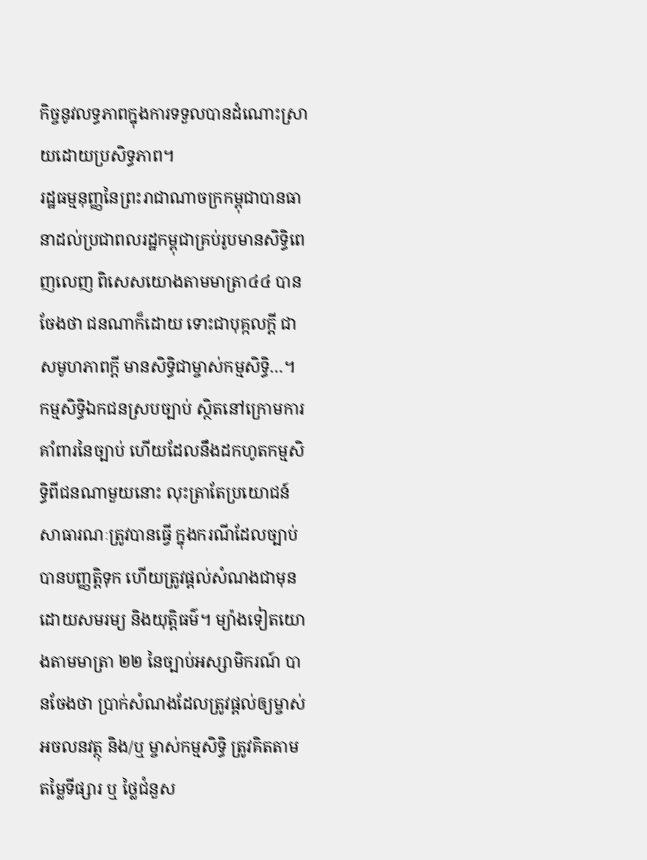កិច្ចនូវលទ្ធភាពក្នុងការទទួលបានដំណោះស្រាយដោយប្រសិទ្ធភាព។
រដ្ឋធម្មនុញ្ញនៃព្រះរាជាណាចក្រកម្ពុជាបានធានាដល់ប្រជាពលរដ្ឋកម្ពុជាគ្រប់រូបមានសិទ្ធិពេញលេញ ពិសេសយោងតាមមាត្រា៤៤ បានចែងថា ជនណាក៏ដោយ ទោះជាបុគ្កលក្តី ជាសមូហភាពក្តី មានសិទ្ធិជាម្ចាស់កម្មសិទ្ធិ…។ កម្មសិទ្ធិឯកជនស្របច្បាប់ ស្ថិតនៅក្រោមការគាំពារនៃច្បាប់ ហើយដែលនឹងដកហូតកម្មសិទ្ធិពីជនណាមួយនោះ លុះត្រាតែប្រយោជន៍សាធារណៈត្រូវបានធ្វើ ក្នុងករណីដែលច្បាប់បានបញ្ញតិ្តទុក ហើយត្រូវផ្តល់សំណងជាមុនដោយសមរម្យ និងយុត្តិធម៌។ ម្យ៉ាងទៀតយោងតាមមាត្រា ២២ នៃច្បាប់អស្សាមិករណ៍ បានចែងថា ប្រាក់សំណងដែលត្រូវផ្តល់ឲ្យម្ចាស់អចលនវត្ថុ និង/ឬ ម្ចាស់កម្មសិទ្ធិ ត្រូវគិតតាមតម្លៃទីផ្សារ ឬ ថ្លៃជំនួស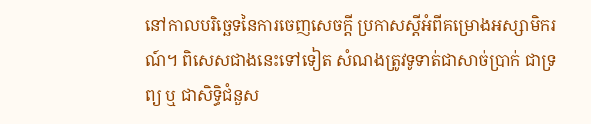នៅកាលបរិច្ឆេទនៃការចេញសេចក្តី ប្រកាសស្តីអំពីគម្រោងអស្សាមិករណ៍។ ពិសេសជាងនេះទៅទៀត សំណងត្រូវទូទាត់ជាសាច់ប្រាក់ ជាទ្រព្យ ឬ ជាសិទ្ធិជំនួស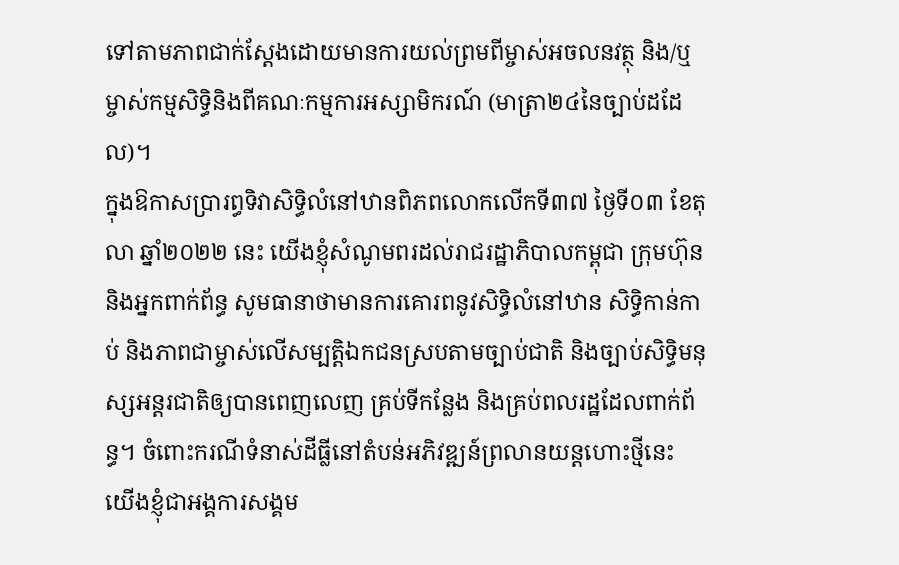ទៅតាមភាពជាក់ស្តែងដោយមានការយល់ព្រមពីម្ចាស់អចលនវត្ថុ និង/ឬ ម្ចាស់កម្មសិទ្ធិនិងពីគណៈកម្មការអស្សាមិករណ៍ (មាត្រា២៤នៃច្បាប់ដដែល)។
ក្នុងឱកាសប្រារព្ធទិវាសិទិ្ធលំនៅឋានពិភពលោកលើកទី៣៧ ថ្ងៃទី០៣ ខែតុលា ឆ្នាំ២០២២ នេះ យើងខ្ញុំសំណូមពរដល់រាជរដ្ឋាភិបាលកម្ពុជា ក្រុមហ៊ុន និងអ្នកពាក់ព័ន្ធ សូមធានាថាមានការគោរពនូវសិទ្ធិលំនៅឋាន សិទ្ធិកាន់កាប់ និងភាពជាម្ចាស់លើសម្បត្តិឯកជនស្របតាមច្បាប់ជាតិ និងច្បាប់សិទិ្ធមនុស្សអន្តរជាតិឲ្យបានពេញលេញ គ្រប់ទីកន្លែង និងគ្រប់ពលរដ្ឋដែលពាក់ព័ន្ធ។ ចំពោះករណីទំនាស់ដីធ្លីនៅតំបន់អភិវឌ្ឍន៍ព្រលានយន្តហោះថ្មីនេះ យើងខ្ញុំជាអង្គការសង្គម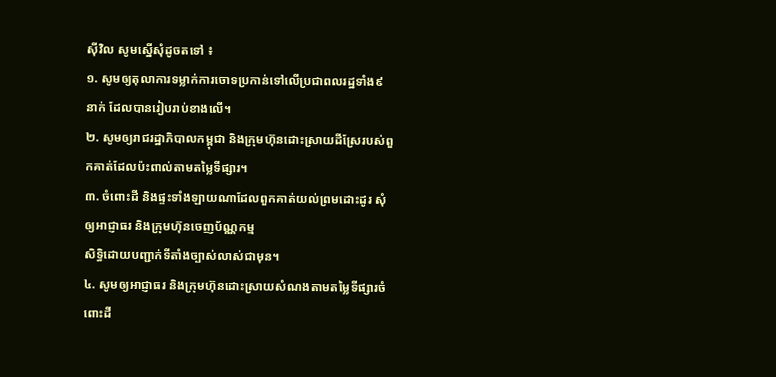ស៊ីវិល សូមស្នើសុំដូចតទៅ ៖
១. សូមឲ្យតុលាការទម្លាក់ការចោទប្រកាន់ទៅលើប្រជាពលរដ្ឋទាំង៩នាក់ ដែលបានរៀបរាប់ខាងលើ។
២. សូមឲ្យរាជរដ្ឋាភិបាលកម្ពុជា និងក្រុមហ៊ុនដោះស្រាយដីស្រែរបស់ពួកគាត់ដែលប៉ះពាល់តាមតម្លៃទីផ្សារ។
៣. ចំពោះដី និងផ្ទះទាំងឡាយណាដែលពួកគាត់យល់ព្រមដោះដូរ សុំឲ្យអាជ្ញាធរ និងក្រុមហ៊ុនចេញប័ណ្ណកម្ម
សិទ្ធិដោយបញ្ជាក់ទីតាំងច្បាស់លាស់ជាមុន។
៤. សូមឲ្យអាជ្ញាធរ និងក្រុមហ៊ុនដោះស្រាយសំណងតាមតម្លៃទីផ្សារចំពោះដី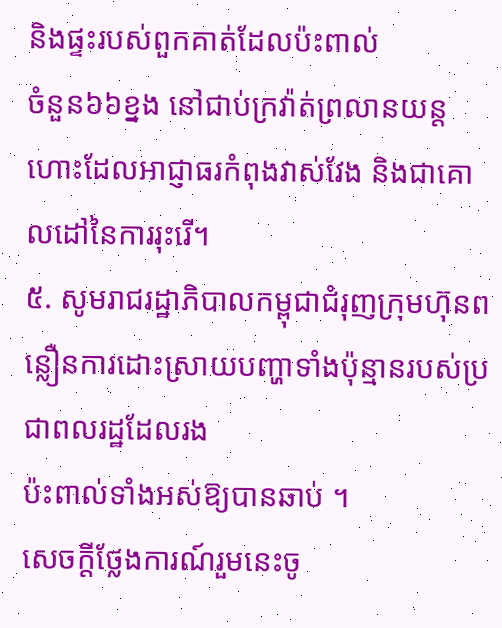និងផ្ទះរបស់ពួកគាត់ដែលប៉ះពាល់
ចំនួន៦៦ខ្នង នៅជាប់ក្រវ៉ាត់ព្រលានយន្តហោះដែលអាជ្ញាធរកំពុងវាស់វែង និងជាគោលដៅនៃការរុះរើ។
៥. សូមរាជរដ្ឋាភិបាលកម្ពុជាជំរុញក្រុមហ៊ុនពន្លឿនការដោះស្រាយបញ្ហាទាំងប៉ុន្មានរបស់ប្រជាពលរដ្ឋដែលរង
ប៉ះពាល់ទាំងអស់ឱ្យបានឆាប់ ។
សេចក្តីថ្លែងការណ៍រួមនេះចូ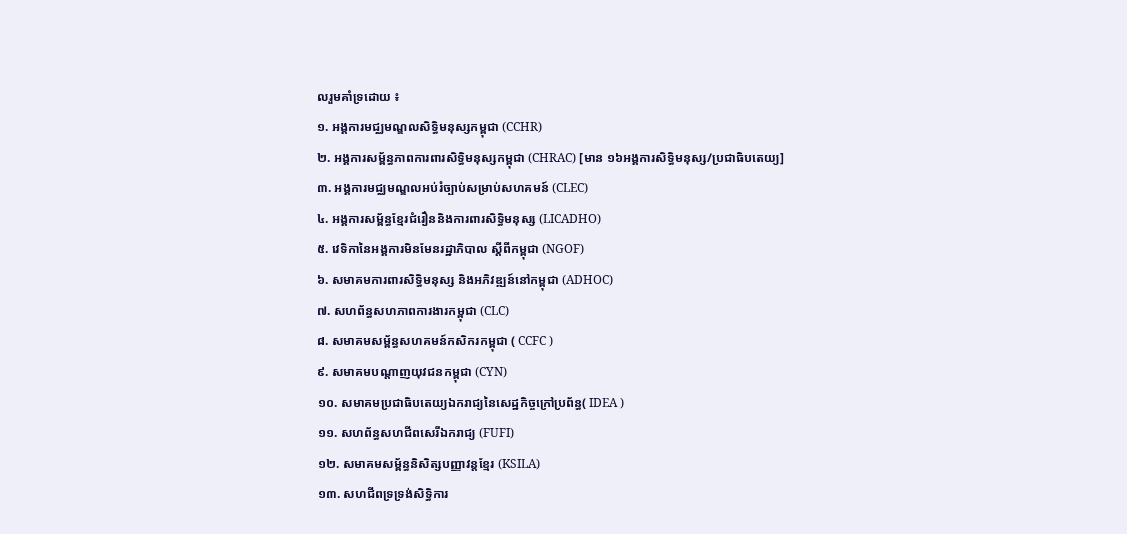លរួមគាំទ្រដោយ ៖
១. អង្គការមជ្ឈមណ្ឌលសិទ្ធិមនុស្សកម្ពុជា (CCHR)
២. អង្គការសម្ព័ន្ធភាពការពារសិទ្ធិមនុស្សកម្ពុជា (CHRAC) [មាន ១៦អង្គការសិទ្ធិមនុស្ស/ប្រជាធិបតេយ្យ]
៣. អង្គការមជ្ឈមណ្ឌលអប់រំច្បាប់សម្រាប់សហគមន៍ (CLEC)
៤. អង្គការសម្ព័ន្ធខ្មែរជំរឿននិងការពារសិទិ្ធមនុស្ស (LICADHO)
៥. វេទិកានៃអង្គការមិនមែនរដ្ឋាភិបាល ស្តីពីកម្ពុជា (NGOF)
៦. សមាគមការពារសិទ្ធិមនុស្ស និងអភិវឌ្ឍន៍នៅកម្ពុជា (ADHOC)
៧. សហព័ន្ធសហភាពការងារកម្ពុជា (CLC)
៨. សមាគមសម្ព័ន្ធសហគមន៍កសិករកម្ពុជា ( CCFC )
៩. សមាគមបណ្តាញយុវជនកម្ពុជា (CYN)
១០. សមាគមប្រជាធិបតេយ្យឯករាជ្យនៃសេដ្ឋកិច្ចក្រៅប្រព័ន្ធ( IDEA )
១១. សហព័ន្ធសហជីពសេរីឯករាជ្យ (FUFI)
១២. សមាគមសម្ព័ន្ធនិសិត្សបញ្ញាវន្តខ្មែរ (KSILA)
១៣. សហជីពទ្រទ្រង់សិទ្ធិការ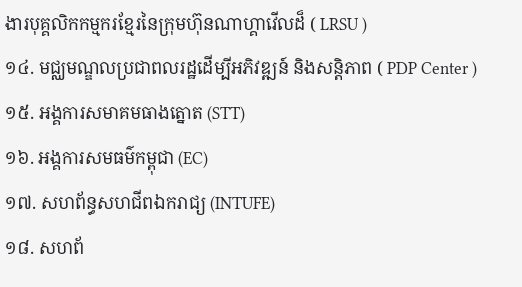ងារបុគ្គលិកកម្មករខ្មែរនៃក្រុមហ៊ុនណាហ្គាវើលដ៏ ( LRSU )
១៤. មជ្ឈមណ្ឌលប្រជាពលរដ្ឋដើម្បីអភិវឌ្ឍន៍ និងសន្តិភាព ( PDP Center )
១៥. អង្គការសមាគមធាងត្នោត (STT)
១៦. អង្គការសមធម៌កម្ពុជា (EC)
១៧. សហព័ន្ធសហជីពឯករាជ្យ (INTUFE)
១៨. សហព័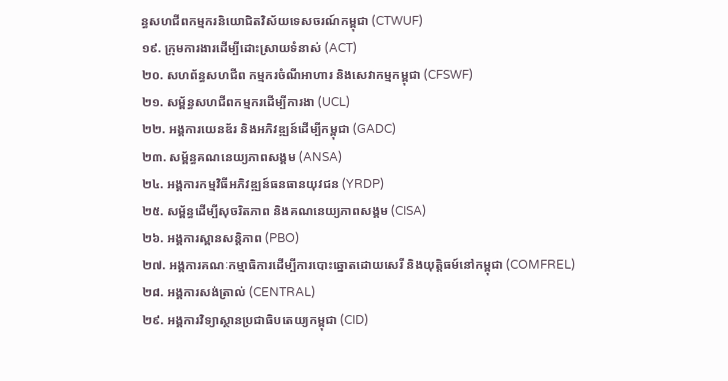ន្ធសហជីពកម្មករនិយោជិតវិស័យទេសចរណ៍កម្ពុជា (CTWUF)
១៩. ក្រុមការងារដើម្បីដោះស្រាយទំនាស់ (ACT)
២០. សហព័ន្ធសហជីព កម្មករចំណីអាហារ និងសេវាកម្មកម្ពុជា (CFSWF)
២១. សម្ព័ន្ធសហជីពកម្មករដើម្បីការងា (UCL)
២២. អង្គការយេនឌ័រ និងអភិវឌ្ឍន៍ដើម្បីកម្ពុជា (GADC)
២៣. សម្ព័ន្ធគណនេយ្យភាពសង្គម (ANSA)
២៤. អង្គការកម្មវិធីអភិវឌ្ឍន៍ធនធានយុវជន (YRDP)
២៥. សម្ព័ន្ធដើម្បីសុចរិតភាព និងគណនេយ្យភាពសង្គម (CISA)
២៦. អង្គការស្ពានសន្តិភាព (PBO)
២៧. អង្គការគណៈកម្មាធិការដើម្បីការបោះឆ្នោតដោយសេរី និងយុត្តិធម៍នៅកម្ពុជា (COMFREL)
២៨. អង្គការសង់ត្រាល់ (CENTRAL)
២៩. អង្គការវិទ្យាស្ថានប្រជាធិបតេយ្យកម្ពុជា (CID)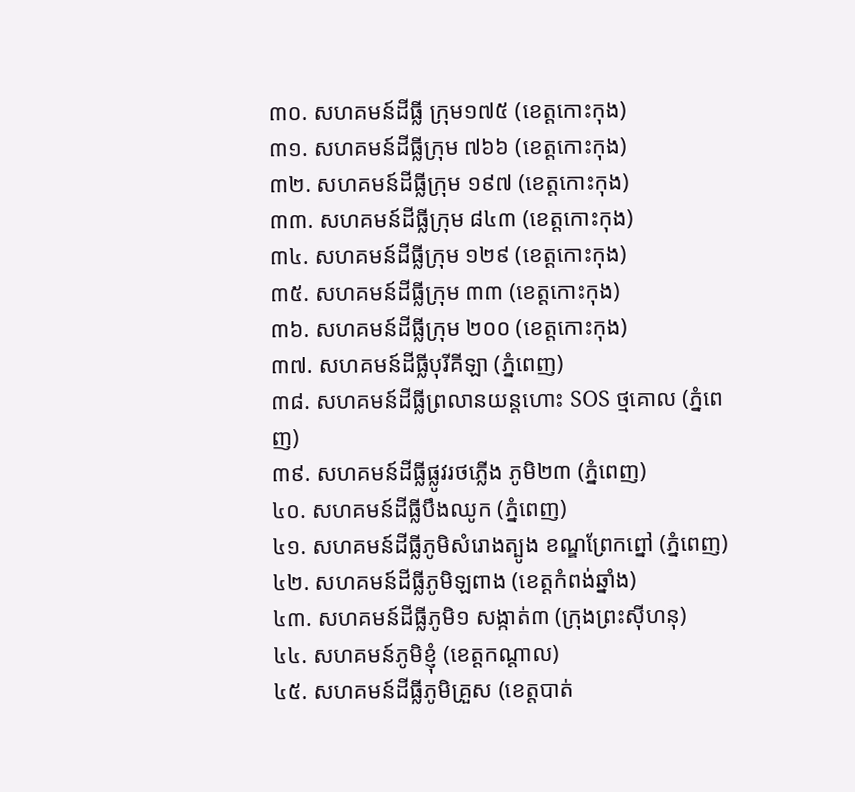៣០. សហគមន៍ដីធ្លី ក្រុម១៧៥ (ខេត្តកោះកុង)
៣១. សហគមន៍ដីធ្លីក្រុម ៧៦៦ (ខេត្តកោះកុង)
៣២. សហគមន៍ដីធ្លីក្រុម ១៩៧ (ខេត្តកោះកុង)
៣៣. សហគមន៍ដីធ្លីក្រុម ៨៤៣ (ខេត្តកោះកុង)
៣៤. សហគមន៍ដីធ្លីក្រុម ១២៩ (ខេត្តកោះកុង)
៣៥. សហគមន៍ដីធ្លីក្រុម ៣៣ (ខេត្តកោះកុង)
៣៦. សហគមន៍ដីធ្លីក្រុម ២០០ (ខេត្តកោះកុង)
៣៧. សហគមន៍ដីធ្លីបុរីគីឡា (ភ្នំពេញ)
៣៨. សហគមន៍ដីធ្លីព្រលានយន្តហោះ SOS ថ្មគោល (ភ្នំពេញ)
៣៩. សហគមន៍ដីធ្លីផ្លូវរថភ្លើង ភូមិ២៣ (ភ្នំពេញ)
៤០. សហគមន៍ដីធ្លីបឹងឈូក (ភ្នំពេញ)
៤១. សហគមន៍ដីធ្លីភូមិសំរោងត្បូង ខណ្ឌព្រែកព្នៅ (ភ្នំពេញ)
៤២. សហគមន៍ដីធ្លីភូមិឡពាង (ខេត្តកំពង់ឆ្នាំង)
៤៣. សហគមន៍ដីធ្លីភូមិ១ សង្កាត់៣ (ក្រុងព្រះស៊ីហនុ)
៤៤. សហគមន៍ភូមិខ្ញុំ (ខេត្តកណ្តាល)
៤៥. សហគមន៍ដីធ្លីភូមិគ្រួស (ខេត្តបាត់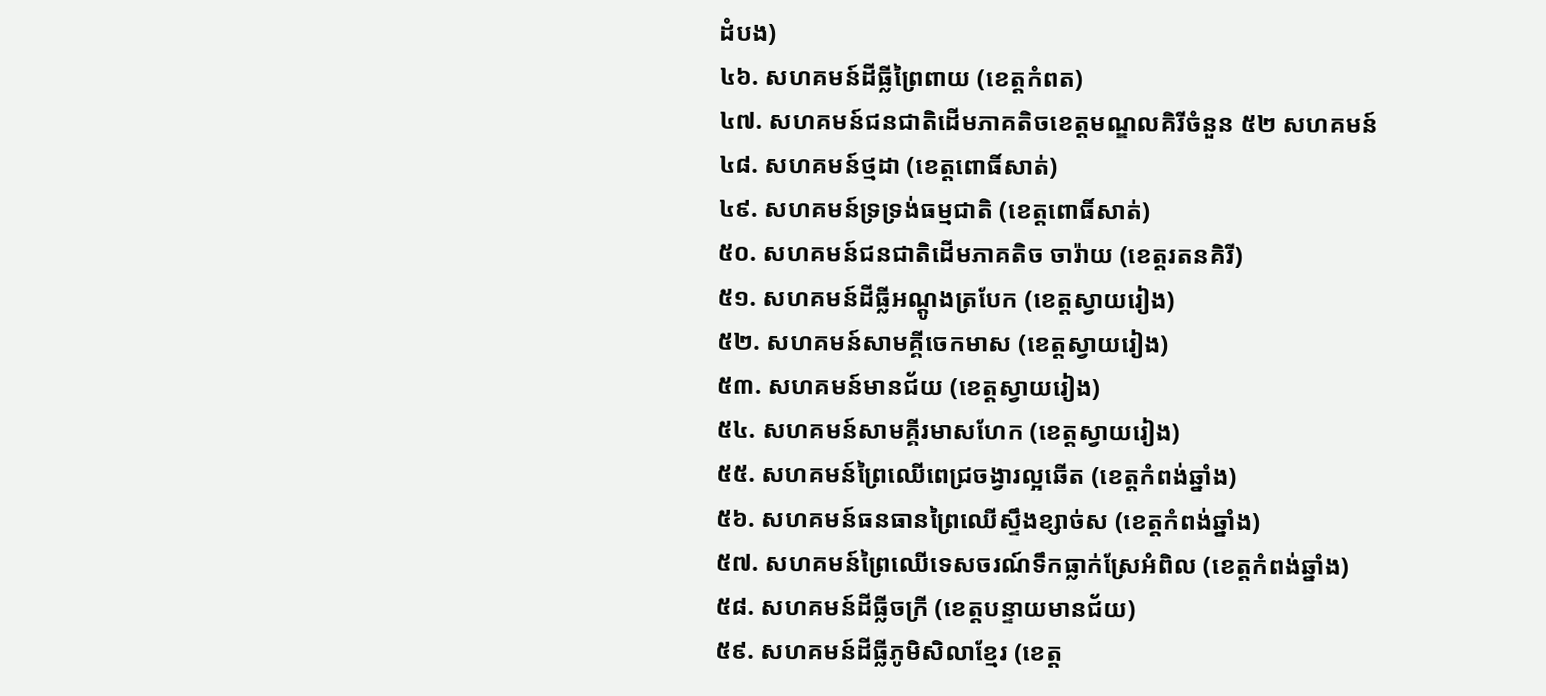ដំបង)
៤៦. សហគមន៍ដីធ្លីព្រៃពាយ (ខេត្តកំពត)
៤៧. សហគមន៍ជនជាតិដើមភាគតិចខេត្តមណ្ឌលគិរីចំនួន ៥២ សហគមន៍
៤៨. សហគមន៍ថ្មដា (ខេត្តពោធិ៍សាត់)
៤៩. សហគមន៍ទ្រទ្រង់ធម្មជាតិ (ខេត្តពោធិ៍សាត់)
៥០. សហគមន៍ជនជាតិដើមភាគតិច ចារ៉ាយ (ខេត្តរតនគិរី)
៥១. សហគមន៍ដីធ្លីអណ្តូងត្របែក (ខេត្តស្វាយរៀង)
៥២. សហគមន៍សាមគ្គីចេកមាស (ខេត្តស្វាយរៀង)
៥៣. សហគមន៍មានជ័យ (ខេត្តស្វាយរៀង)
៥៤. សហគមន៍សាមគ្គីរមាសហែក (ខេត្តស្វាយរៀង)
៥៥. សហគមន៍ព្រៃឈើពេជ្រចង្វារល្អឆើត (ខេត្តកំពង់ឆ្នាំង)
៥៦. សហគមន៍ធនធានព្រៃឈើស្ទឹងខ្សាច់ស (ខេត្តកំពង់ឆ្នាំង)
៥៧. សហគមន៍ព្រៃឈើទេសចរណ៍ទឹកធ្លាក់ស្រែអំពិល (ខេត្តកំពង់ឆ្នាំង)
៥៨. សហគមន៍ដីធ្លីចក្រី (ខេត្តបន្ទាយមានជ័យ)
៥៩. សហគមន៍ដីធ្លីភូមិសិលាខ្មែរ (ខេត្ត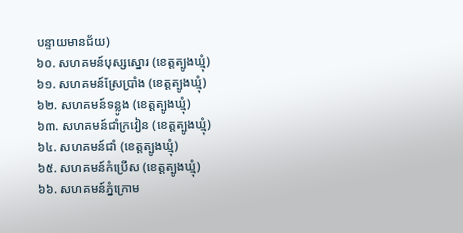បន្ទាយមានជ័យ)
៦០. សហគមន៍បុស្សស្នោរ (ខេត្តត្បូងឃ្មុំ)
៦១. សហគមន៍ស្រែប្រាំង (ខេត្តត្បូងឃ្មុំ)
៦២. សហគមន៍ទន្លូង (ខេត្តត្បូងឃ្មុំ)
៦៣. សហគមន៍ជាំក្រវៀន (ខេត្តត្បូងឃ្មុំ)
៦៤. សហគមន៍ជាំ (ខេត្តត្បូងឃ្មុំ)
៦៥. សហគមន៍កំប្រើស (ខេត្តត្បូងឃ្មុំ)
៦៦. សហគមន៍ភ្នំក្រោម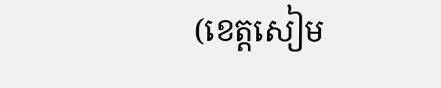(ខេត្តសៀម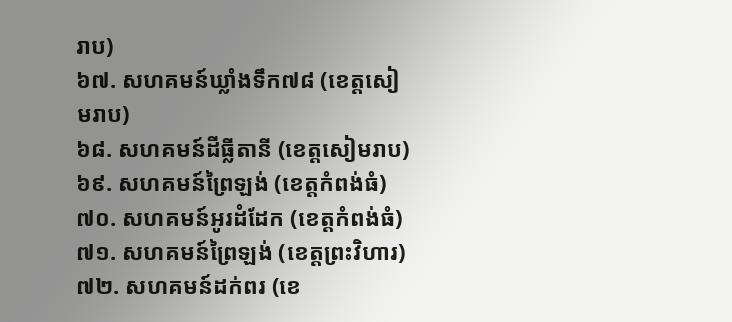រាប)
៦៧. សហគមន៍ឃ្លាំងទឹក៧៨ (ខេត្តសៀមរាប)
៦៨. សហគមន៍ដីធ្លីតានី (ខេត្តសៀមរាប)
៦៩. សហគមន៍ព្រៃឡង់ (ខេត្តកំពង់ធំ)
៧០. សហគមន៍អូរដំដែក (ខេត្តកំពង់ធំ)
៧១. សហគមន៍ព្រៃឡង់ (ខេត្តព្រះវិហារ)
៧២. សហគមន៍ដក់ពរ (ខេ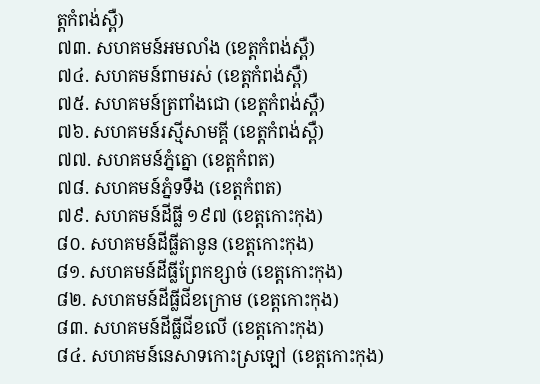ត្តកំពង់ស្ពឺ)
៧៣. សហគមន៍អមលាំង (ខេត្តកំពង់ស្ពឺ)
៧៤. សហគមន៍ពាមរស់ (ខេត្តកំពង់ស្ពឺ)
៧៥. សហគមន៍ត្រពាំងជោ (ខេត្តកំពង់ស្ពឺ)
៧៦. សហគមន៍រស្មីសាមគ្គី (ខេត្តកំពង់ស្ពឺ)
៧៧. សហគមន៍ភ្នំត្នោ (ខេត្តកំពត)
៧៨. សហគមន៍ភ្នំទទឹង (ខេត្តកំពត)
៧៩. សហគមន៍ដីធ្លី ១៩៧ (ខេត្តកោះកុង)
៨០. សហគមន៍ដីធ្លីតានូន (ខេត្តកោះកុង)
៨១. សហគមន៍ដីធ្លីព្រែកខ្សាច់ (ខេត្តកោះកុង)
៨២. សហគមន៍ដីធ្លីជីខក្រោម (ខេត្តកោះកុង)
៨៣. សហគមន៍ដីធ្លីជីខលើ (ខេត្តកោះកុង)
៨៤. សហគមន៍នេសាទកោះស្រឡៅ (ខេត្តកោះកុង)